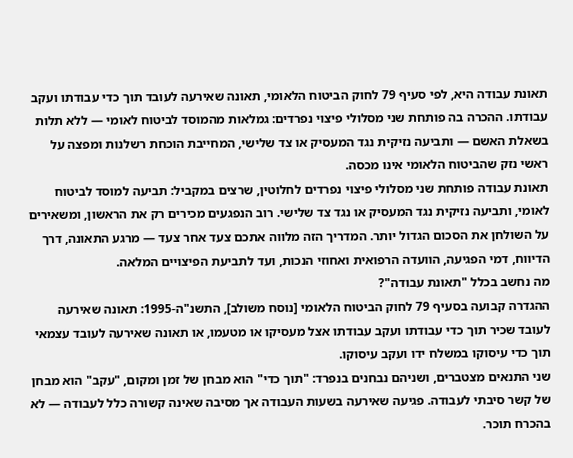תאונת עבודה היא, לפי סעיף 79 לחוק הביטוח הלאומי, תאונה שאירעה לעובד תוך כדי עבודתו ועקב עבודתו. ההכרה בה פותחת שני מסלולי פיצוי נפרדים: גמלאות מהמוסד לביטוח לאומי — ללא תלות בשאלת האשם — ותביעה נזיקית נגד המעסיק או צד שלישי, המחייבת הוכחת רשלנות ומפצה על ראשי נזק שהביטוח הלאומי אינו מכסה.
תאונת עבודה פותחת שני מסלולי פיצוי נפרדים לחלוטין, שרצים במקביל: תביעה למוסד לביטוח לאומי, ותביעה נזיקית נגד המעסיק או נגד צד שלישי. רוב הנפגעים מכירים רק את הראשון, ומשאירים על השולחן את הסכום הגדול יותר. המדריך הזה מלווה אתכם צעד אחר צעד — מרגע התאונה, דרך הדיווח, דמי הפגיעה, הוועדה הרפואית ואחוזי הנכות, ועד לתביעת הפיצויים המלאה.
מה נחשב בכלל "תאונת עבודה"?
ההגדרה קבועה בסעיף 79 לחוק הביטוח הלאומי [נוסח משולב], התשנ"ה-1995: תאונה שאירעה לעובד שכיר תוך כדי עבודתו ועקב עבודתו אצל מעסיקו או מטעמו, או תאונה שאירעה לעובד עצמאי תוך כדי עיסוקו במשלח ידו ועקב עיסוקו.
שני התנאים מצטברים, ושניהם נבחנים בנפרד: "תוך כדי" הוא מבחן של זמן ומקום, "עקב" הוא מבחן של קשר סיבתי לעבודה. פגיעה שאירעה בשעות העבודה אך מסיבה שאינה קשורה כלל לעבודה — לא בהכרח תוכר.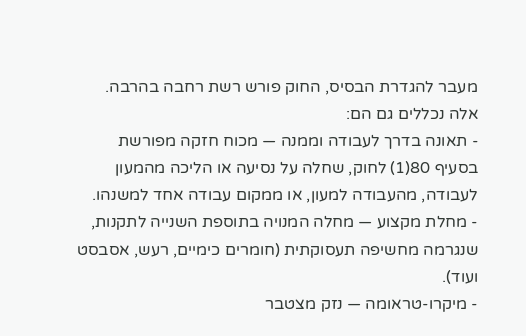מעבר להגדרת הבסיס, החוק פורש רשת רחבה בהרבה. אלה נכללים גם הם:
- תאונה בדרך לעבודה וממנה — מכוח חזקה מפורשת בסעיף 80(1) לחוק, שחלה על נסיעה או הליכה מהמעון לעבודה, מהעבודה למעון, או ממקום עבודה אחד למשנהו.
- מחלת מקצוע — מחלה המנויה בתוספת השנייה לתקנות, שנגרמה מחשיפה תעסוקתית (חומרים כימיים, רעש, אסבסט ועוד).
- מיקרו-טראומה — נזק מצטבר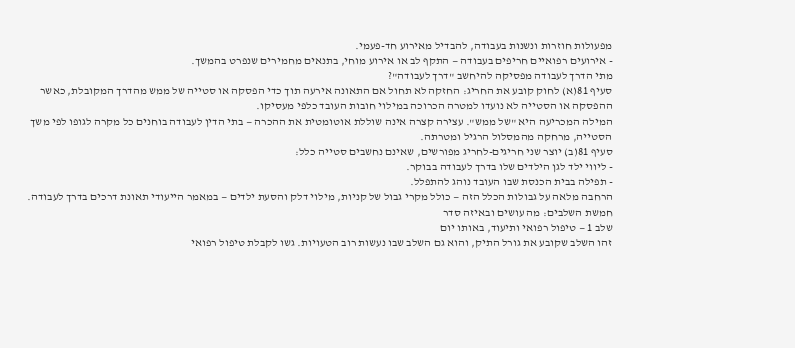מפעולות חוזרות ונשנות בעבודה, להבדיל מאירוע חד-פעמי.
- אירועים רפואיים חריפים בעבודה — התקף לב או אירוע מוחי, בתנאים מחמירים שנפרט בהמשך.
מתי הדרך לעבודה מפסיקה להיחשב "דרך לעבודה"?
סעיף 81(א) לחוק קובע את החריג: החזקה לא תחול אם התאונה אירעה תוך כדי הפסקה או סטייה של ממש מהדרך המקובלת, כאשר ההפסקה או הסטייה לא נועדו למטרה הכרוכה במילוי חובות העובד כלפי מעסיקו.
המילה המכריעה היא "של ממש". עצירה קצרה אינה שוללת אוטומטית את ההכרה — בתי הדין לעבודה בוחנים כל מקרה לגופו לפי משך הסטייה, מרחקה מהמסלול הרגיל ומטרתה.
סעיף 81(ב) יוצר שני חריגים-לחריג מפורשים, שאינם נחשבים סטייה כלל:
- ליווי ילד לגן הילדים שלו בדרך לעבודה בבוקר.
- תפילה בבית הכנסת שבו העובד נוהג להתפלל.
הרחבה מלאה על גבולות הכלל הזה — כולל מקרי גבול של קניות, מילוי דלק והסעת ילדים — במאמר הייעודי תאונת דרכים בדרך לעבודה.
חמשת השלבים: מה עושים ובאיזה סדר
שלב 1 — טיפול רפואי ותיעוד, באותו יום
זהו השלב שקובע את גורל התיק, והוא גם השלב שבו נעשות רוב הטעויות. גשו לקבלת טיפול רפואי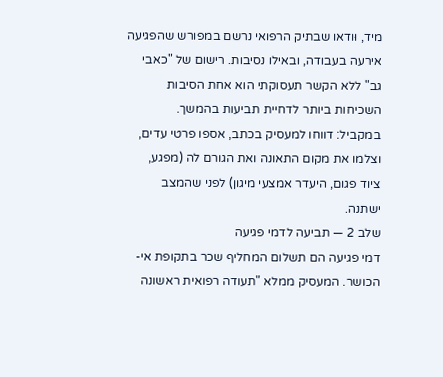מיד, וּודאו שבתיק הרפואי נרשם במפורש שהפגיעה אירעה בעבודה, ובאילו נסיבות. רישום של "כאבי גב" ללא הקשר תעסוקתי הוא אחת הסיבות השכיחות ביותר לדחיית תביעות בהמשך.
במקביל: דווחו למעסיק בכתב, אספו פרטי עדים, וצלמו את מקום התאונה ואת הגורם לה (מפגע, ציוד פגום, היעדר אמצעי מיגון) לפני שהמצב ישתנה.
שלב 2 — תביעה לדמי פגיעה
דמי פגיעה הם תשלום המחליף שכר בתקופת אי-הכושר. המעסיק ממלא "תעודה רפואית ראשונה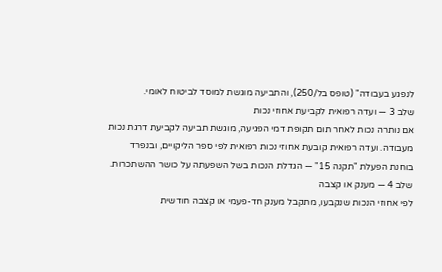לנפגע בעבודה" (טופס בל/250), והתביעה מוגשת למוסד לביטוח לאומי.
שלב 3 — ועדה רפואית לקביעת אחוזי נכות
אם נותרה נכות לאחר תום תקופת דמי הפגיעה, מוגשת תביעה לקביעת דרגת נכות מעבודה. ועדה רפואית קובעת אחוזי נכות רפואית לפי ספר הליקויים, ובנפרד בוחנת הפעלת "תקנה 15" — הגדלת הנכות בשל השפעתה על כושר ההשתכרות.
שלב 4 — מענק או קצבה
לפי אחוזי הנכות שנקבעו, מתקבל מענק חד-פעמי או קצבה חודשית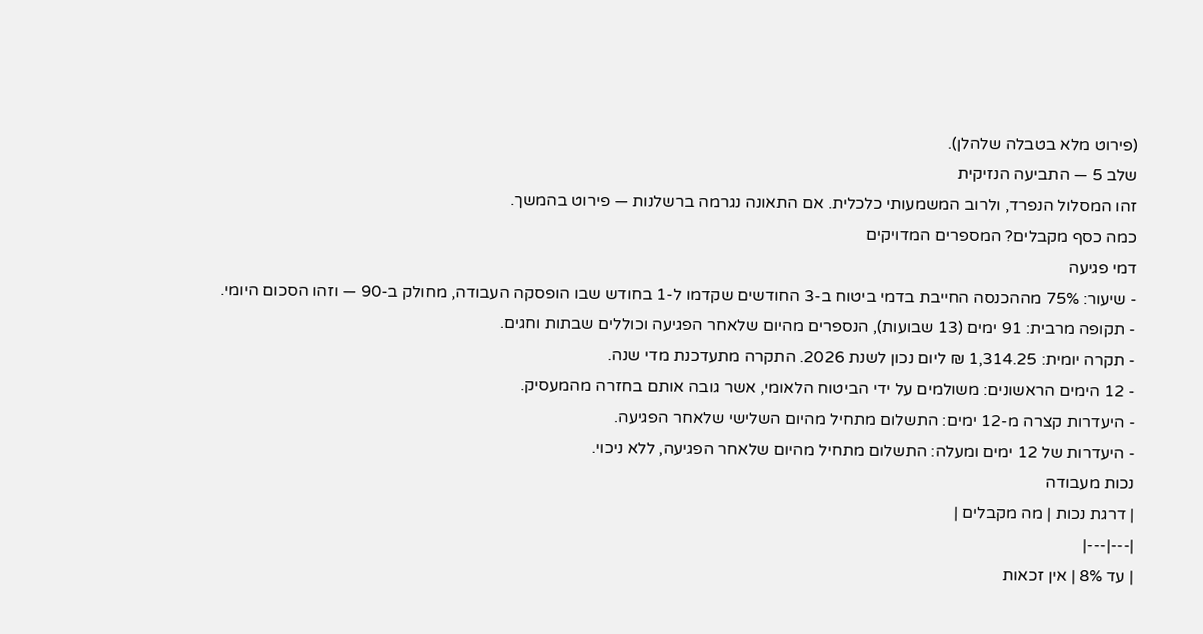(פירוט מלא בטבלה שלהלן).
שלב 5 — התביעה הנזיקית
זהו המסלול הנפרד, ולרוב המשמעותי כלכלית. אם התאונה נגרמה ברשלנות — פירוט בהמשך.
כמה כסף מקבלים? המספרים המדויקים
דמי פגיעה
- שיעור: 75% מההכנסה החייבת בדמי ביטוח ב-3 החודשים שקדמו ל-1 בחודש שבו הופסקה העבודה, מחולק ב-90 — וזהו הסכום היומי.
- תקופה מרבית: 91 ימים (13 שבועות), הנספרים מהיום שלאחר הפגיעה וכוללים שבתות וחגים.
- תקרה יומית: 1,314.25 ₪ ליום נכון לשנת 2026. התקרה מתעדכנת מדי שנה.
- 12 הימים הראשונים: משולמים על ידי הביטוח הלאומי, אשר גובה אותם בחזרה מהמעסיק.
- היעדרות קצרה מ-12 ימים: התשלום מתחיל מהיום השלישי שלאחר הפגיעה.
- היעדרות של 12 ימים ומעלה: התשלום מתחיל מהיום שלאחר הפגיעה, ללא ניכוי.
נכות מעבודה
| דרגת נכות | מה מקבלים |
|---|---|
| עד 8% | אין זכאות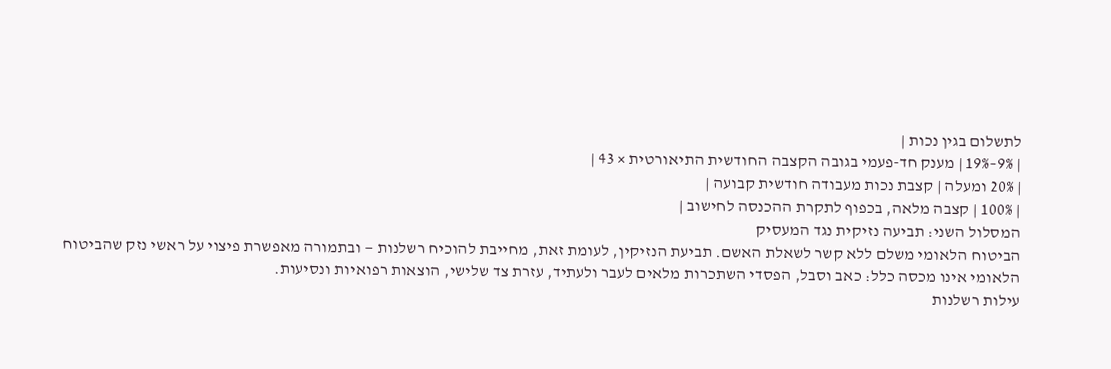לתשלום בגין נכות |
| 9%–19% | מענק חד-פעמי בגובה הקצבה החודשית התיאורטית × 43 |
| 20% ומעלה | קצבת נכות מעבודה חודשית קבועה |
| 100% | קצבה מלאה, בכפוף לתקרת ההכנסה לחישוב |
המסלול השני: תביעה נזיקית נגד המעסיק
הביטוח הלאומי משלם ללא קשר לשאלת האשם. תביעת הנזיקין, לעומת זאת, מחייבת להוכיח רשלנות — ובתמורה מאפשרת פיצוי על ראשי נזק שהביטוח הלאומי אינו מכסה כלל: כאב וסבל, הפסדי השתכרות מלאים לעבר ולעתיד, עזרת צד שלישי, הוצאות רפואיות ונסיעות.
עילות רשלנות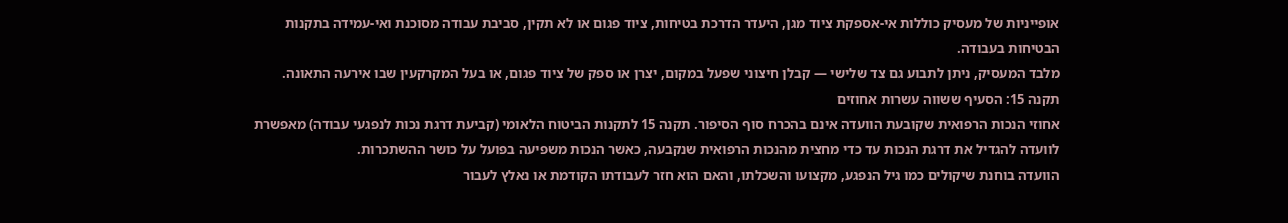אופייניות של מעסיק כוללות אי-אספקת ציוד מגן, היעדר הדרכת בטיחות, ציוד פגום או לא תקין, סביבת עבודה מסוכנת ואי-עמידה בתקנות הבטיחות בעבודה.
מלבד המעסיק, ניתן לתבוע גם צד שלישי — קבלן חיצוני שפעל במקום, יצרן או ספק של ציוד פגום, או בעל המקרקעין שבו אירעה התאונה.
תקנה 15: הסעיף ששווה עשרות אחוזים
אחוזי הנכות הרפואית שקובעת הוועדה אינם בהכרח סוף הסיפור. תקנה 15 לתקנות הביטוח הלאומי (קביעת דרגת נכות לנפגעי עבודה) מאפשרת לוועדה להגדיל את דרגת הנכות עד כדי מחצית מהנכות הרפואית שנקבעה, כאשר הנכות משפיעה בפועל על כושר ההשתכרות.
הוועדה בוחנת שיקולים כמו גיל הנפגע, מקצועו והשכלתו, והאם הוא חזר לעבודתו הקודמת או נאלץ לעבור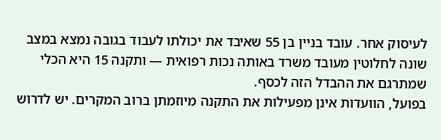לעיסוק אחר. עובד בניין בן 55 שאיבד את יכולתו לעבוד בגובה נמצא במצב שונה לחלוטין מעובד משרד באותה נכות רפואית — ותקנה 15 היא הכלי שמתרגם את ההבדל הזה לכסף.
בפועל, הוועדות אינן מפעילות את התקנה מיוזמתן ברוב המקרים. יש לדרוש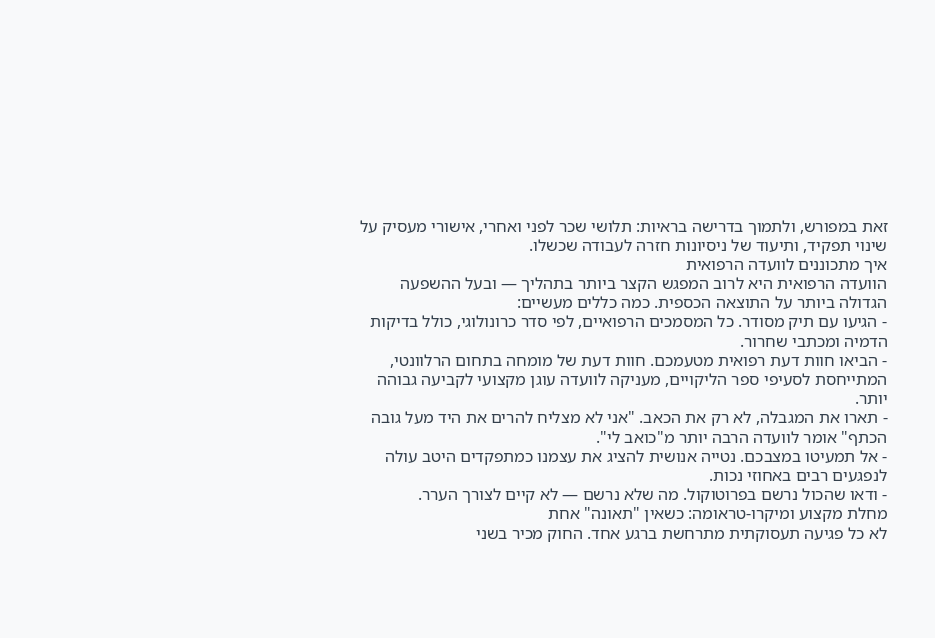זאת במפורש, ולתמוך בדרישה בראיות: תלושי שכר לפני ואחרי, אישורי מעסיק על שינוי תפקיד, ותיעוד של ניסיונות חזרה לעבודה שכשלו.
איך מתכוננים לוועדה הרפואית
הוועדה הרפואית היא לרוב המפגש הקצר ביותר בתהליך — ובעל ההשפעה הגדולה ביותר על התוצאה הכספית. כמה כללים מעשיים:
- הגיעו עם תיק מסודר. כל המסמכים הרפואיים, לפי סדר כרונולוגי, כולל בדיקות הדמיה ומכתבי שחרור.
- הביאו חוות דעת רפואית מטעמכם. חוות דעת של מומחה בתחום הרלוונטי, המתייחסת לסעיפי ספר הליקויים, מעניקה לוועדה עוגן מקצועי לקביעה גבוהה יותר.
- תארו את המגבלה, לא רק את הכאב. "אני לא מצליח להרים את היד מעל גובה הכתף" אומר לוועדה הרבה יותר מ"כואב לי".
- אל תמעיטו במצבכם. נטייה אנושית להציג את עצמנו כמתפקדים היטב עולה לנפגעים רבים באחוזי נכות.
- ודאו שהכול נרשם בפרוטוקול. מה שלא נרשם — לא קיים לצורך הערר.
מחלת מקצוע ומיקרו-טראומה: כשאין "תאונה" אחת
לא כל פגיעה תעסוקתית מתרחשת ברגע אחד. החוק מכיר בשני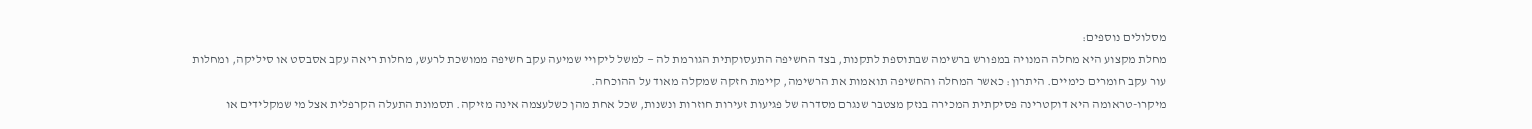מסלולים נוספים:
מחלת מקצוע היא מחלה המנויה במפורש ברשימה שבתוספת לתקנות, בצד החשיפה התעסוקתית הגורמת לה — למשל ליקויי שמיעה עקב חשיפה ממושכת לרעש, מחלות ריאה עקב אסבסט או סיליקה, ומחלות עור עקב חומרים כימיים. היתרון: כאשר המחלה והחשיפה תואמות את הרשימה, קיימת חזקה שמקלה מאוד על ההוכחה.
מיקרו-טראומה היא דוקטרינה פסיקתית המכירה בנזק מצטבר שנגרם מסדרה של פגיעות זעירות חוזרות ונשנות, שכל אחת מהן כשלעצמה אינה מזיקה. תסמונת התעלה הקרפלית אצל מי שמקלידים או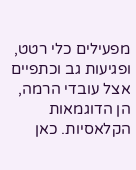מפעילים כלי רטט, ופגיעות גב וכתפיים אצל עובדי הרמה, הן הדוגמאות הקלאסיות. כאן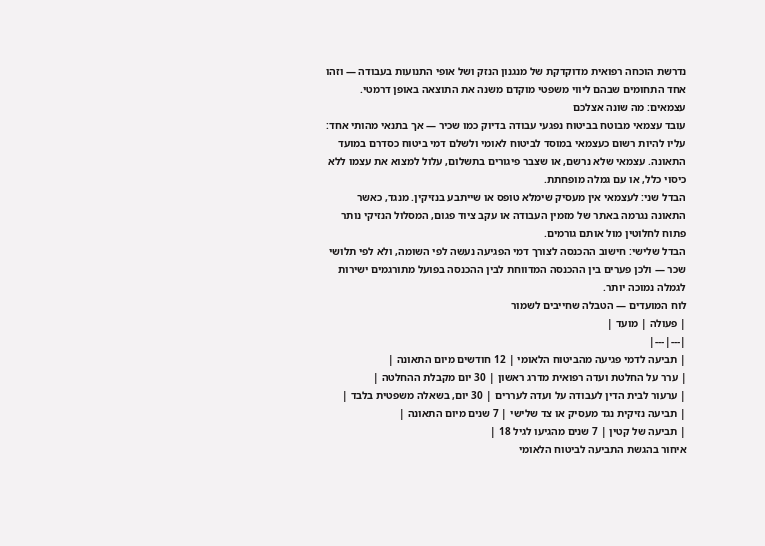נדרשת הוכחה רפואית מדוקדקת של מנגנון הנזק ושל אופי התנועות בעבודה — וזהו אחד התחומים שבהם ליווי משפטי מוקדם משנה את התוצאה באופן דרמטי.
עצמאים: מה שונה אצלכם
עובד עצמאי מבוטח בביטוח נפגעי עבודה בדיוק כמו שכיר — אך בתנאי מהותי אחד: עליו להיות רשום כעצמאי במוסד לביטוח לאומי ולשלם דמי ביטוח כסדרם במועד התאונה. עצמאי שלא נרשם, או שצבר פיגורים בתשלום, עלול למצוא את עצמו ללא כיסוי כלל, או עם גמלה מופחתת.
הבדל שני: לעצמאי אין מעסיק שימלא טופס או שייתבע בנזיקין. מנגד, כאשר התאונה נגרמה באתר של מזמין העבודה או עקב ציוד פגום, המסלול הנזיקי נותר פתוח לחלוטין מול אותם גורמים.
הבדל שלישי: חישוב ההכנסה לצורך דמי הפגיעה נעשה לפי השומה, ולא לפי תלושי שכר — ולכן פערים בין ההכנסה המדווחת לבין ההכנסה בפועל מתורגמים ישירות לגמלה נמוכה יותר.
לוח המועדים — הטבלה שחייבים לשמור
| פעולה | מועד |
|---|---|
| תביעה לדמי פגיעה מהביטוח הלאומי | 12 חודשים מיום התאונה |
| ערר על החלטת ועדה רפואית מדרג ראשון | 30 יום מקבלת ההחלטה |
| ערעור לבית הדין לעבודה על ועדה לעררים | 30 יום, בשאלה משפטית בלבד |
| תביעה נזיקית נגד מעסיק או צד שלישי | 7 שנים מיום התאונה |
| תביעה של קטין | 7 שנים מהגיעו לגיל 18 |
איחור בהגשת התביעה לביטוח הלאומי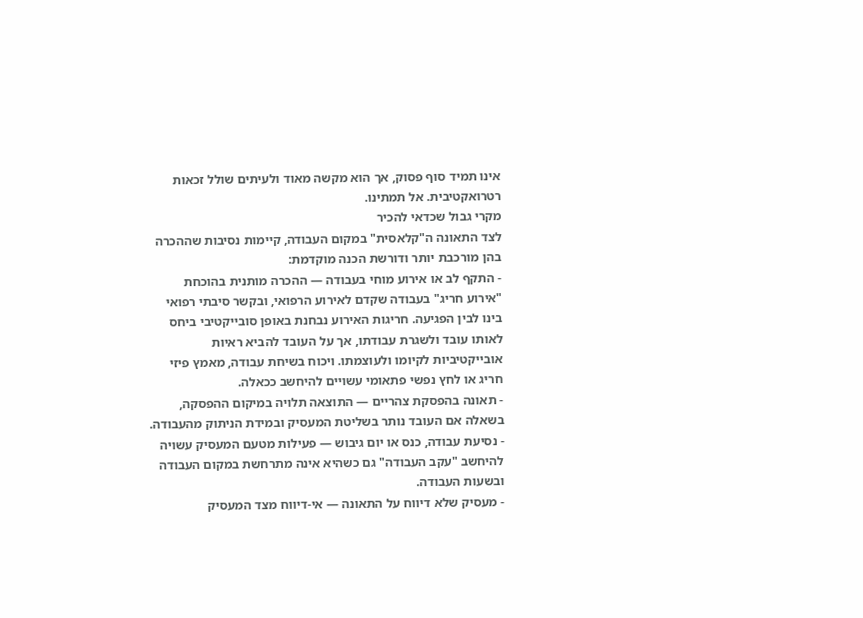אינו תמיד סוף פסוק, אך הוא מקשה מאוד ולעיתים שולל זכאות רטרואקטיבית. אל תמתינו.
מקרי גבול שכדאי להכיר
לצד התאונה ה"קלאסית" במקום העבודה, קיימות נסיבות שההכרה בהן מורכבת יותר ודורשת הכנה מוקדמת:
- התקף לב או אירוע מוחי בעבודה — ההכרה מותנית בהוכחת "אירוע חריג" בעבודה שקדם לאירוע הרפואי, ובקשר סיבתי רפואי בינו לבין הפגיעה. חריגות האירוע נבחנת באופן סובייקטיבי ביחס לאותו עובד ולשגרת עבודתו, אך על העובד להביא ראיות אובייקטיביות לקיומו ולעוצמתו. ויכוח בשיחת עבודה, מאמץ פיזי חריג או לחץ נפשי פתאומי עשויים להיחשב ככאלה.
- תאונה בהפסקת צהריים — התוצאה תלויה במיקום ההפסקה, בשאלה אם העובד נותר בשליטת המעסיק ובמידת הניתוק מהעבודה.
- נסיעת עבודה, כנס או יום גיבוש — פעילות מטעם המעסיק עשויה להיחשב "עקב העבודה" גם כשהיא אינה מתרחשת במקום העבודה ובשעות העבודה.
- מעסיק שלא דיווח על התאונה — אי-דיווח מצד המעסיק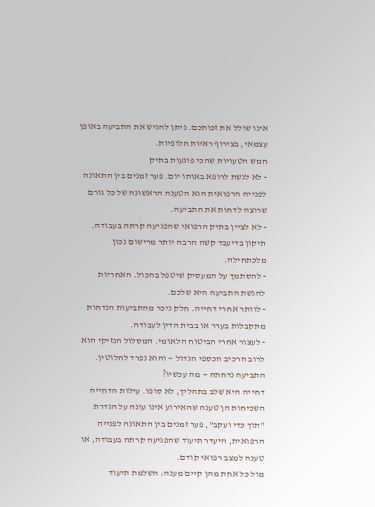אינו שולל את זכותכם. ניתן להגיש את התביעה באופן עצמאי, בצירוף ראיות חלופיות.
חמש הטעויות שהכי פוגעות בתיק
- לא לגשת לרופא באותו יום. פער זמנים בין התאונה לפנייה הרפואית הוא הטענה הראשונה של כל גורם שרוצה לדחות את התביעה.
- לא לציין בתיק הרפואי שהפגיעה קרתה בעבודה. תיקון בדיעבד קשה הרבה יותר מרישום נכון מלכתחילה.
- להסתמך על המעסיק שיטפל בהכול. האחריות להגשת התביעה היא שלכם.
- לוותר אחרי דחייה. חלק ניכר מהתביעות הנדחות מתקבלות בערר או בבית הדין לעבודה.
- לעצור אחרי הביטוח הלאומי. המסלול הנזיקי הוא לרוב הרכיב הכספי הגדול — והוא נפרד לחלוטין.
התביעה נדחתה — מה עכשיו?
דחייה היא שלב בתהליך, לא סופו. עילות הדחייה השכיחות הן טענה שהאירוע אינו עונה על הגדרת "תוך כדי ועקב", פער זמנים בין התאונה לפנייה הרפואית, היעדר תיעוד שהפגיעה קרתה בעבודה, או טענה למצב רפואי קודם.
מול כל אחת מהן קיים מענה: השלמת תיעוד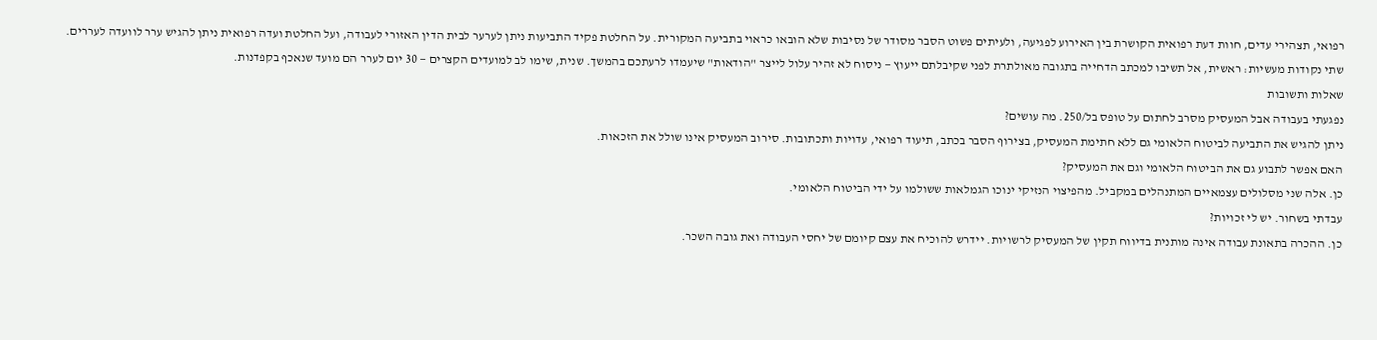רפואי, תצהירי עדים, חוות דעת רפואית הקושרת בין האירוע לפגיעה, ולעיתים פשוט הסבר מסודר של נסיבות שלא הובאו כראוי בתביעה המקורית. על החלטת פקיד התביעות ניתן לערער לבית הדין האזורי לעבודה, ועל החלטת ועדה רפואית ניתן להגיש ערר לוועדה לעררים.
שתי נקודות מעשיות: ראשית, אל תשיבו למכתב הדחייה בתגובה מאולתרת לפני שקיבלתם ייעוץ — ניסוח לא זהיר עלול לייצר "הודאות" שיעמדו לרעתכם בהמשך. שנית, שימו לב למועדים הקצרים — 30 יום לערר הם מועד שנאכף בקפדנות.
שאלות ותשובות
נפגעתי בעבודה אבל המעסיק מסרב לחתום על טופס בל/250. מה עושים?
ניתן להגיש את התביעה לביטוח הלאומי גם ללא חתימת המעסיק, בצירוף הסבר בכתב, תיעוד רפואי, עדויות ותכתובות. סירוב המעסיק אינו שולל את הזכאות.
האם אפשר לתבוע גם את הביטוח הלאומי וגם את המעסיק?
כן. אלה שני מסלולים עצמאיים המתנהלים במקביל. מהפיצוי הנזיקי ינוכו הגמלאות ששולמו על ידי הביטוח הלאומי.
עבדתי בשחור. יש לי זכויות?
כן. ההכרה בתאונת עבודה אינה מותנית בדיווח תקין של המעסיק לרשויות. יידרש להוכיח את עצם קיומם של יחסי העבודה ואת גובה השכר.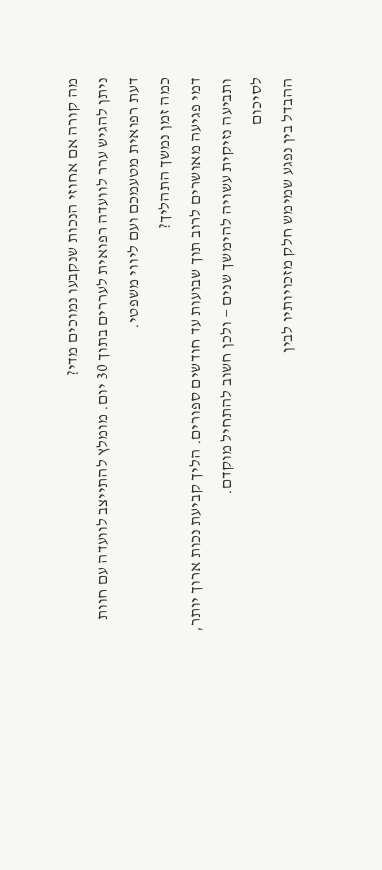מה קורה אם אחוזי הנכות שנקבעו נמוכים מדי?
ניתן להגיש ערר לוועדה רפואית לעררים בתוך 30 יום. מומלץ להתייצב לוועדה עם חוות דעת רפואית מטעמכם ועם ליווי משפטי.
כמה זמן נמשך התהליך?
דמי פגיעה מאושרים לרוב תוך שבועות עד חודשים ספורים. הליך קביעת נכות ארוך יותר, ותביעה נזיקית עשויה להימשך שנים — ולכן חשוב להתחיל מוקדם.
לסיכום
ההבדל בין נפגע שמימש חלק מזכויותיו לבין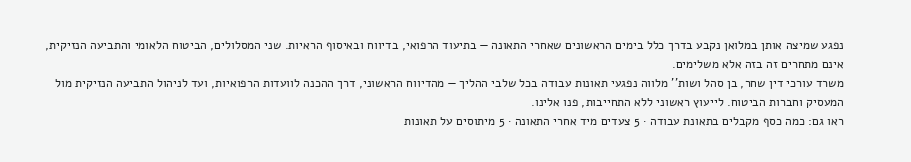נפגע שמיצה אותן במלואן נקבע בדרך כלל בימים הראשונים שאחרי התאונה — בתיעוד הרפואי, בדיווח ובאיסוף הראיות. שני המסלולים, הביטוח הלאומי והתביעה הנזיקית, אינם מתחרים זה בזה אלא משלימים.
משרד עורכי דין שחר, בן סהל ושות'' מלווה נפגעי תאונות עבודה בכל שלבי ההליך — מהדיווח הראשוני, דרך ההכנה לוועדות הרפואיות, ועד לניהול התביעה הנזיקית מול המעסיק וחברות הביטוח. לייעוץ ראשוני ללא התחייבות, פנו אלינו.
ראו גם: כמה כסף מקבלים בתאונת עבודה · 5 צעדים מיד אחרי התאונה · 5 מיתוסים על תאונות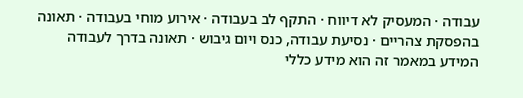עבודה · המעסיק לא דיווח · התקף לב בעבודה · אירוע מוחי בעבודה · תאונה בהפסקת צהריים · נסיעת עבודה, כנס ויום גיבוש · תאונה בדרך לעבודה
המידע במאמר זה הוא מידע כללי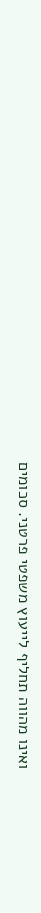ואינו מהווה תחליף לייעוץ משפטי פרטני. סכומים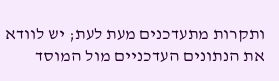ותקרות מתעדכנים מעת לעת; יש לוודא את הנתונים העדכניים מול המוסד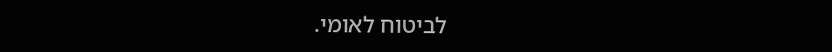לביטוח לאומי.